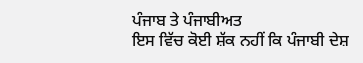ਪੰਜਾਬ ਤੇ ਪੰਜਾਬੀਅਤ
ਇਸ ਵਿੱਚ ਕੋਈ ਸ਼ੱਕ ਨਹੀਂ ਕਿ ਪੰਜਾਬੀ ਦੇਸ਼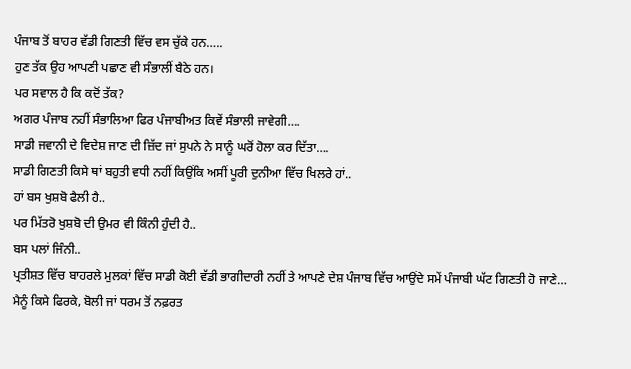ਪੰਜਾਬ ਤੋਂ ਬਾਹਰ ਵੱਡੀ ਗਿਣਤੀ ਵਿੱਚ ਵਸ ਚੁੱਕੇ ਹਨ…..
ਹੁਣ ਤੱਕ ਉਹ ਆਪਣੀ ਪਛਾਣ ਵੀ ਸੰਭਾਲੀਂ ਬੈਠੇ ਹਨ।
ਪਰ ਸਵਾਲ ਹੈ ਕਿ ਕਦੋਂ ਤੱਕ?
ਅਗਰ ਪੰਜਾਬ ਨਹੀਂ ਸੰਭਾਲਿਆ ਫਿਰ ਪੰਜਾਬੀਅਤ ਕਿਵੇਂ ਸੰਭਾਲੀ ਜਾਵੇਗੀ….
ਸਾਡੀ ਜਵਾਨੀ ਦੇ ਵਿਦੇਸ਼ ਜਾਣ ਦੀ ਜ਼ਿੱਦ ਜਾਂ ਸੁਪਨੇ ਨੇ ਸਾਨੂੰ ਘਰੋਂ ਹੋਲਾ ਕਰ ਦਿੱਤਾ….
ਸਾਡੀ ਗਿਣਤੀ ਕਿਸੇ ਥਾਂ ਬਹੁਤੀ ਵਧੀ ਨਹੀਂ ਕਿਉਂਕਿ ਅਸੀਂ ਪੂਰੀ ਦੁਨੀਆ ਵਿੱਚ ਖਿਲਰੇ ਹਾਂ..
ਹਾਂ ਬਸ ਖੁਸ਼ਬੋ ਫੈਲੀ ਹੈ..
ਪਰ ਮਿੱਤਰੋ ਖੁਸ਼ਬੋ ਦੀ ਉਮਰ ਵੀ ਕਿੰਨੀ ਹੁੰਦੀ ਹੈ..
ਬਸ ਪਲਾਂ ਜਿੰਨੀ..
ਪ੍ਰਤੀਸ਼ਤ ਵਿੱਚ ਬਾਹਰਲੇ ਮੁਲਕਾਂ ਵਿੱਚ ਸਾਡੀ ਕੋਈ ਵੱਡੀ ਭਾਗੀਦਾਰੀ ਨਹੀਂ ਤੇ ਆਪਣੇ ਦੇਸ਼ ਪੰਜਾਬ ਵਿੱਚ ਆਉਂਦੇ ਸਮੇਂ ਪੰਜਾਬੀ ਘੱਟ ਗਿਣਤੀ ਹੋ ਜਾਣੇ…
ਮੈਨੂੰ ਕਿਸੇ ਫਿਰਕੇ, ਬੋਲੀ ਜਾਂ ਧਰਮ ਤੋਂ ਨਫ਼ਰਤ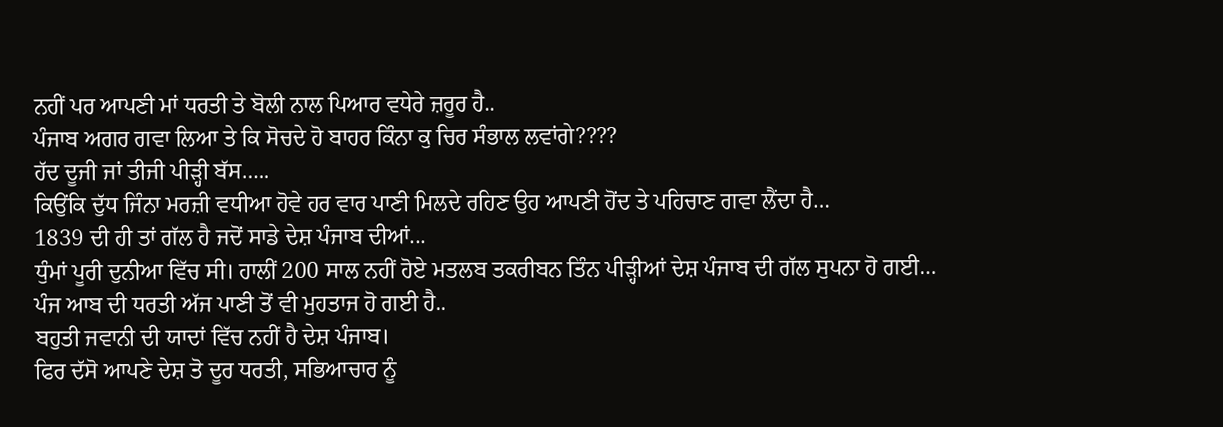ਨਹੀਂ ਪਰ ਆਪਣੀ ਮਾਂ ਧਰਤੀ ਤੇ ਬੋਲੀ ਨਾਲ ਪਿਆਰ ਵਧੇਰੇ ਜ਼ਰੂਰ ਹੈ..
ਪੰਜਾਬ ਅਗਰ ਗਵਾ ਲਿਆ ਤੇ ਕਿ ਸੋਚਦੇ ਹੋ ਬਾਹਰ ਕਿੰਨਾ ਕੁ ਚਿਰ ਸੰਭਾਲ ਲਵਾਂਗੇ????
ਹੱਦ ਦੂਜੀ ਜਾਂ ਤੀਜੀ ਪੀੜ੍ਹੀ ਬੱਸ…..
ਕਿਉਂਕਿ ਦੁੱਧ ਜਿੰਨਾ ਮਰਜ਼ੀ ਵਧੀਆ ਹੋਵੇ ਹਰ ਵਾਰ ਪਾਣੀ ਮਿਲਦੇ ਰਹਿਣ ਉਹ ਆਪਣੀ ਹੋਂਦ ਤੇ ਪਹਿਚਾਣ ਗਵਾ ਲੈਂਦਾ ਹੈ…
1839 ਦੀ ਹੀ ਤਾਂ ਗੱਲ ਹੈ ਜਦੋਂ ਸਾਡੇ ਦੇਸ਼ ਪੰਜਾਬ ਦੀਆਂ...
ਧੁੰਮਾਂ ਪੂਰੀ ਦੁਨੀਆ ਵਿੱਚ ਸੀ। ਹਾਲੀਂ 200 ਸਾਲ ਨਹੀਂ ਹੋਏ ਮਤਲਬ ਤਕਰੀਬਨ ਤਿੰਨ ਪੀੜ੍ਹੀਆਂ ਦੇਸ਼ ਪੰਜਾਬ ਦੀ ਗੱਲ ਸੁਪਨਾ ਹੋ ਗਈ…
ਪੰਜ ਆਬ ਦੀ ਧਰਤੀ ਅੱਜ ਪਾਣੀ ਤੋਂ ਵੀ ਮੁਹਤਾਜ ਹੋ ਗਈ ਹੈ..
ਬਹੁਤੀ ਜਵਾਨੀ ਦੀ ਯਾਦਾਂ ਵਿੱਚ ਨਹੀਂ ਹੈ ਦੇਸ਼ ਪੰਜਾਬ।
ਫਿਰ ਦੱਸੋ ਆਪਣੇ ਦੇਸ਼ ਤੋ ਦੂਰ ਧਰਤੀ, ਸਭਿਆਚਾਰ ਨੂੰ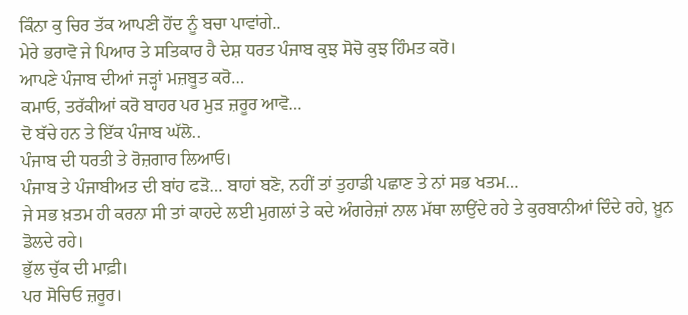ਕਿੰਨਾ ਕੁ ਚਿਰ ਤੱਕ ਆਪਣੀ ਹੋਂਦ ਨੂੰ ਬਚਾ ਪਾਵਾਂਗੇ..
ਮੇਰੇ ਭਰਾਵੋ ਜੇ ਪਿਆਰ ਤੇ ਸਤਿਕਾਰ ਹੈ ਦੇਸ਼ ਧਰਤ ਪੰਜਾਬ ਕੁਝ ਸੋਚੋ ਕੁਝ ਹਿੰਮਤ ਕਰੋ।
ਆਪਣੇ ਪੰਜਾਬ ਦੀਆਂ ਜੜ੍ਹਾਂ ਮਜ਼ਬੂਤ ਕਰੋ…
ਕਮਾਓ, ਤਰੱਕੀਆਂ ਕਰੋ ਬਾਹਰ ਪਰ ਮੁੜ ਜ਼ਰੂਰ ਆਵੋ…
ਦੋ ਬੱਚੇ ਹਨ ਤੇ ਇੱਕ ਪੰਜਾਬ ਘੱਲੋ..
ਪੰਜਾਬ ਦੀ ਧਰਤੀ ਤੇ ਰੋਜ਼ਗਾਰ ਲਿਆਓ।
ਪੰਜਾਬ ਤੇ ਪੰਜਾਬੀਅਤ ਦੀ ਬਾਂਹ ਫੜੋ… ਬਾਹਾਂ ਬਣੋ, ਨਹੀਂ ਤਾਂ ਤੁਹਾਡੀ ਪਛਾਣ ਤੇ ਨਾਂ ਸਭ ਖਤਮ…
ਜੇ ਸਭ ਖ਼ਤਮ ਹੀ ਕਰਨਾ ਸੀ ਤਾਂ ਕਾਹਦੇ ਲਈ ਮੁਗਲਾਂ ਤੇ ਕਦੇ ਅੰਗਰੇਜ਼ਾਂ ਨਾਲ ਮੱਥਾ ਲਾਉਂਦੇ ਰਹੇ ਤੇ ਕੁਰਬਾਨੀਆਂ ਦਿੰਦੇ ਰਹੇ, ਖ਼ੂਨ ਡੋਲਦੇ ਰਹੇ।
ਭੁੱਲ ਚੁੱਕ ਦੀ ਮਾਫ਼ੀ।
ਪਰ ਸੋਚਿਓ ਜ਼ਰੂਰ।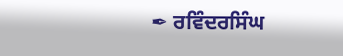✒ ਰਵਿੰਦਰਸਿੰਘ